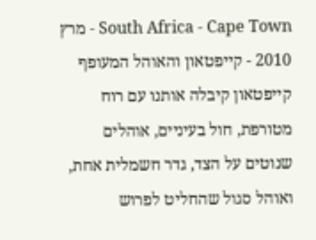South Africa - Cape Town - מרץ 2010 - קייפטאון והאוהל המעופף
קייפטאון קיבלה אותנו עם רוח מטורפת, חול בעיניים, אוהלים שנוטים על הצד, גדר חשמלית אחת, ואוהל סגול שהחליט לפרוש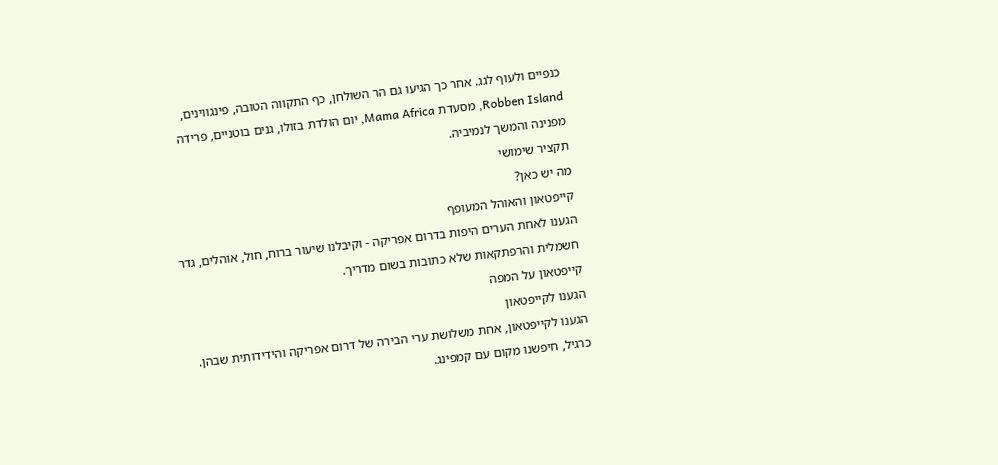כנפיים ולעוף לגג. אחר כך הגיעו גם הר השולחן, כף התקווה הטובה, פינגווינים, Robben Island, מסעדת Mama Africa, יום הולדת בזולו, גנים בוטניים, פרידה מפנינה והמשך לנמיביה.
תקציר שימושי
מה יש כאן?
קייפטאון והאוהל המעופף
הגענו לאחת הערים היפות בדרום אפריקה - וקיבלנו שיעור ברוח, חול, אוהלים, גדר חשמלית והרפתקאות שלא כתובות בשום מדריך.
קייפטאון על המפה
הגענו לקייפטאון
הגענו לקייפטאון, אחת משלושת ערי הבירה של דרום אפריקה והידידותית שבהן.
כרגיל, חיפשנו מקום עם קמפינג.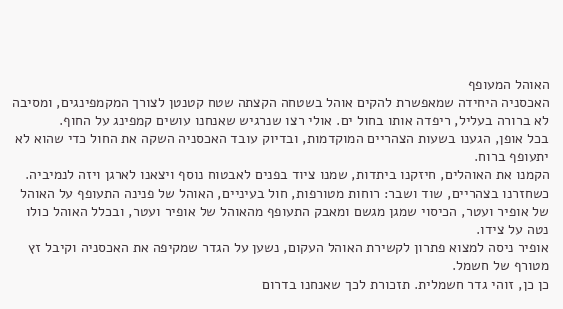האוהל המעופף
האכסניה היחידה שמאפשרת להקים אוהל בשטחה הקצתה שטח קטנטן לצורך המקמפינגים, ומסיבה לא ברורה בעליל, ריפדה אותו בחול ים. אולי רצו שנרגיש שאנחנו עושים קמפינג על החוף.
בכל אופן, הגענו בשעות הצהריים המוקדמות, ובדיוק עובד האכסניה השקה את החול כדי שהוא לא יתעופף ברוח.
הקמנו את האוהלים, חיזקנו ביתדות, שמנו ציוד בפנים לאבטוח נוסף ויצאנו לארגן ויזה לנמיביה.
כשחזרנו בצהריים, שוד ושבר: רוחות מטורפות, חול בעיניים, האוהל של פנינה התעופף על האוהל של אופיר ועטר, הכיסוי שמגן מגשם ומאבק התעופף מהאוהל של אופיר ועטר, ובכלל האוהל כולו נטה על צידו.
אופיר ניסה למצוא פתרון לקשירת האוהל העקום, נשען על הגדר שמקיפה את האכסניה וקיבל זץ מטורף של חשמל.
כן כן, זוהי גדר חשמלית. תזכורת לכך שאנחנו בדרום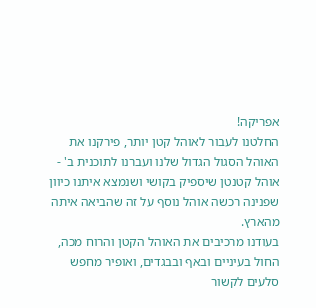אפריקה!
החלטנו לעבור לאוהל קטן יותר, פירקנו את האוהל הסגול הגדול שלנו ועברנו לתוכנית ב' - אוהל קטנטן שיספיק בקושי ושנמצא איתנו כיוון שפנינה רכשה אוהל נוסף על זה שהביאה איתה מהארץ.
בעודנו מרכיבים את האוהל הקטן והרוח מכה, החול בעיניים ובאף ובבגדים, ואופיר מחפש סלעים לקשור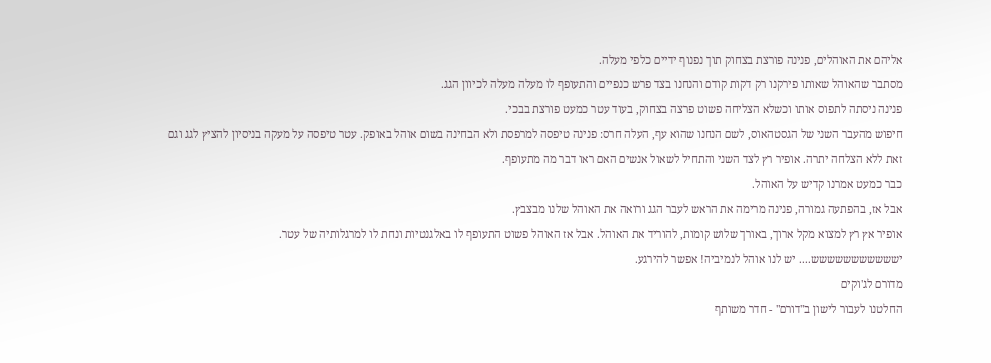אליהם את האוהלים, פנינה פורצת בצחוק תוך נפנוף ידיים כלפי מעלה.
מסתבר שהאוהל שאותו פירקנו רק דקות קודם והנחנו בצד פרש כנפיים והתעופף לו מעלה מעלה לכיוון הגג.
פנינה ניסתה לתפוס אותו וכשלא הצליחה פשוט פרצה בצחוק, בעוד עטר כמעט פורצת בבכי.
חיפוש מהעבר השני של הגסטהאוס, לשם הנחנו שהוא עף, העלה חרס: פנינה טיפסה למרפסת ולא הבחינה בשום אוהל באופק. עטר טיפסה על מעקה בניסיון להציץ לגג וגם זאת ללא הצלחה יתרה. אופיר רץ לצד השני והתחיל לשאול אנשים האם ראו דבר מה מתעופף.
כבר כמעט אמרנו קדיש על האוהל.
אבל אז, בהפתעה גמורה, פנינה מרימה את הראש לעבר הגג ורואה את האוהל שלנו מבצבץ.
אופיר אץ רץ למצוא מקל ארוך, באורך שלוש קומות, להוריד את האוהל. אבל אז האוהל פשוט התעופף לו באלגנטיות ונחת לו למרגלותיה של עטר.
יששששששששששש.... יש לנו אוהל לנמיביה! אפשר להירגע.
מדורם לג'וקים
החלטנו לעבור לישון ב"דורם" - חדר משותף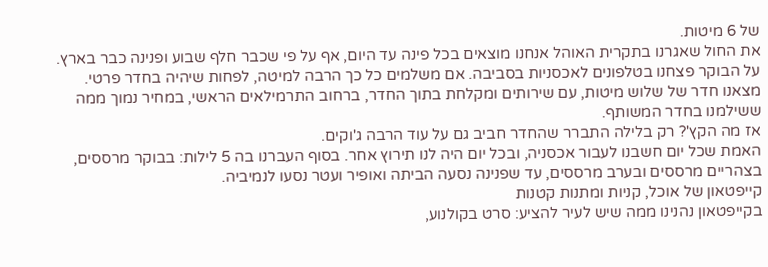של 6 מיטות.
את החול שאגרנו בתקרית האוהל אנחנו מוצאים בכל פינה עד היום, אף על פי שכבר חלף שבוע ופנינה כבר בארץ.
על הבוקר פצחנו בטלפונים לאכסניות בסביבה. אם משלמים כל כך הרבה למיטה, לפחות שיהיה בחדר פרטי.
מצאנו חדר של שלוש מיטות, עם שירותים ומקלחת בתוך החדר, ברחוב התרמילאים הראשי, במחיר נמוך ממה ששילמנו בחדר המשותף.
אז מה הקץ'? רק בלילה התברר שהחדר חביב גם על עוד הרבה ג'וקים.
האמת שכל יום חשבנו לעבור אכסניה, ובכל יום היה לנו תירוץ אחר. בסוף העברנו בה 5 לילות: בבוקר מרססים, בצהריים מרססים ובערב מרססים, עד שפנינה נסעה הביתה ואופיר ועטר נסעו לנמיביה.
קייפטאון של אוכל, קניות ומתנות קטנות
בקייפטאון נהנינו ממה שיש לעיר להציע: סרט בקולנוע,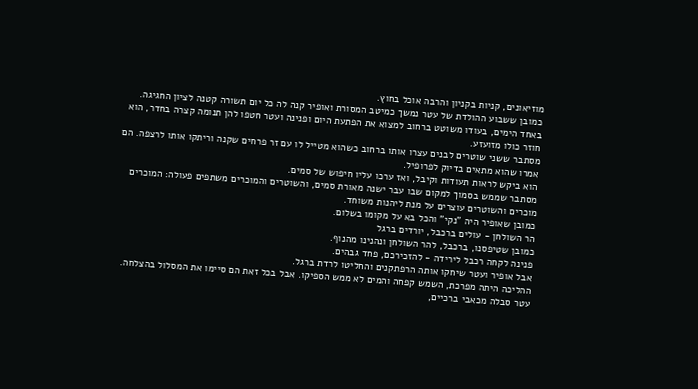מוזיאונים, קניות בקניון והרבה אוכל בחוץ.
כמובן ששבוע ההולדת של עטר נמשך כמיטב המסורת ואופיר קנה לה כל יום תשורה קטנה לציון החגיגה.
באחד הימים, בעודו משוטט ברחוב למצוא את הפתעת היום ופנינה ועטר חטפו להן תנומה קצרה בחדר, הוא חוזר כולו מזועזע.
מסתבר ששני שוטרים לבנים עצרו אותו ברחוב כשהוא מטייל לו עם זר פרחים שקנה וריתקו אותו לרצפה. הם אמרו שהוא מתאים בדיוק לפרופיל.
הוא ביקש לראות תעודות וקיבל, ואז ערכו עליו חיפוש של סמים.
מסתבר שממש בסמוך למקום שבו עבר ישנה מאורת סמים, והשוטרים והמוכרים משתפים פעולה: המוכרים מוכרים והשוטרים עוצרים על מנת ליהנות משוחד.
כמובן שאופיר היה "נקי" והכל בא על מקומו בשלום.
הר השולחן - עולים ברכבל, יורדים ברגל
כמובן שטיפסנו, ברכבל, להר השולחן ונהנינו מהנוף.
פנינה לקחה רכבל לירידה - להזכירכם, פחד גבהים.
אבל אופיר ועטר שיחקו אותה הרפתקנים והחליטו לרדת ברגל.
ההליכה היתה מפרכת, השמש קפחה והמים לא ממש הספיקו. אבל בכל זאת הם סיימו את המסלול בהצלחה.
עטר סבלה מכאבי ברכיים,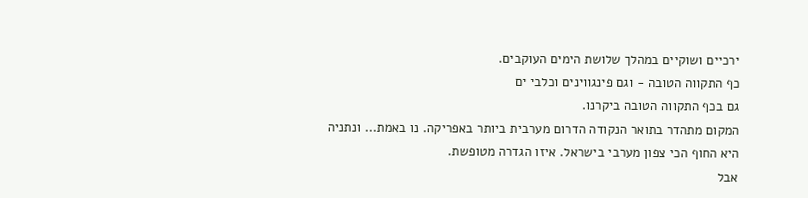ירכיים ושוקיים במהלך שלושת הימים העוקבים.
כף התקווה הטובה - וגם פינגווינים וכלבי ים
גם בכף התקווה הטובה ביקרנו.
המקום מתהדר בתואר הנקודה הדרום מערבית ביותר באפריקה. נו באמת... ונתניה היא החוף הכי צפון מערבי בישראל. איזו הגדרה מטופשת.
אבל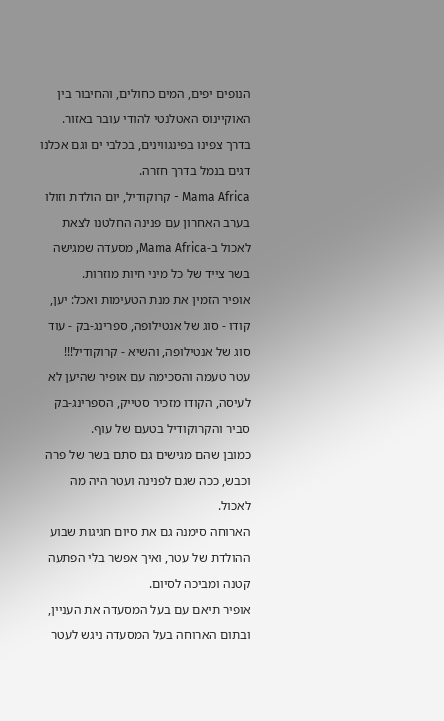הנופים יפים, המים כחולים, והחיבור בין האוקיינוס האטלנטי להודי עובר באזור.
בדרך צפינו בפינגווינים, בכלבי ים וגם אכלנו דגים בנמל בדרך חזרה.
Mama Africa - קרוקודיל, יום הולדת וזולו
בערב האחרון עם פנינה החלטנו לצאת לאכול ב-Mama Africa, מסעדה שמגישה בשר צייד של כל מיני חיות מוזרות.
אופיר הזמין את מנת הטעימות ואכל: יען, קודו - סוג של אנטילופה, ספרינג-בק - עוד סוג של אנטילופה, והשיא - קרוקודיל!!!
עטר טעמה והסכימה עם אופיר שהיען לא לעיסה, הקודו מזכיר סטייק, הספרינג-בק סביר והקרוקודיל בטעם של עוף.
כמובן שהם מגישים גם סתם בשר של פרה וכבש, ככה שגם לפנינה ועטר היה מה לאכול.
הארוחה סימנה גם את סיום חגיגות שבוע ההולדת של עטר, ואיך אפשר בלי הפתעה קטנה ומביכה לסיום.
אופיר תיאם עם בעל המסעדה את העניין, ובתום הארוחה בעל המסעדה ניגש לעטר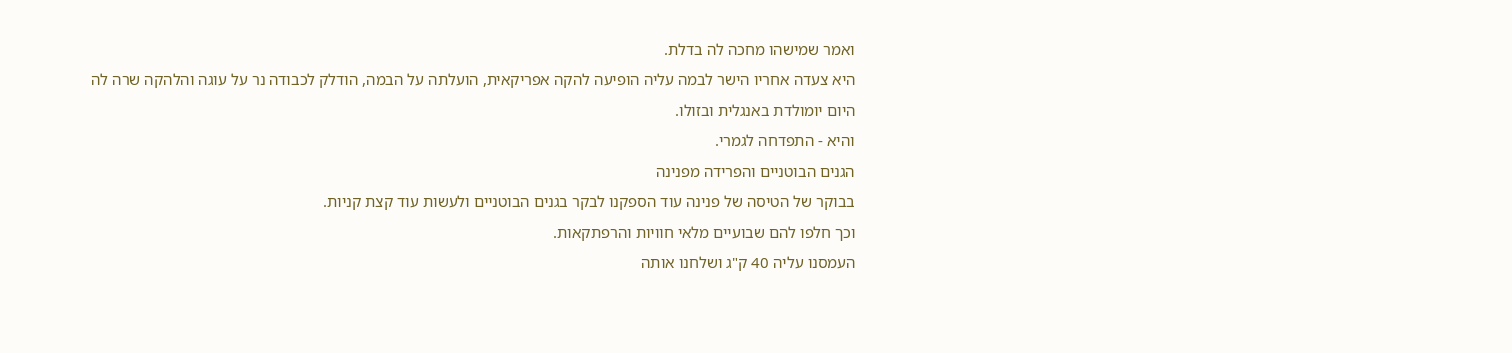ואמר שמישהו מחכה לה בדלת.
היא צעדה אחריו הישר לבמה עליה הופיעה להקה אפריקאית, הועלתה על הבמה, הודלק לכבודה נר על עוגה והלהקה שרה לה היום יומולדת באנגלית ובזולו.
והיא - התפדחה לגמרי.
הגנים הבוטניים והפרידה מפנינה
בבוקר של הטיסה של פנינה עוד הספקנו לבקר בגנים הבוטניים ולעשות עוד קצת קניות.
וכך חלפו להם שבועיים מלאי חוויות והרפתקאות.
העמסנו עליה 40 ק"ג ושלחנו אותה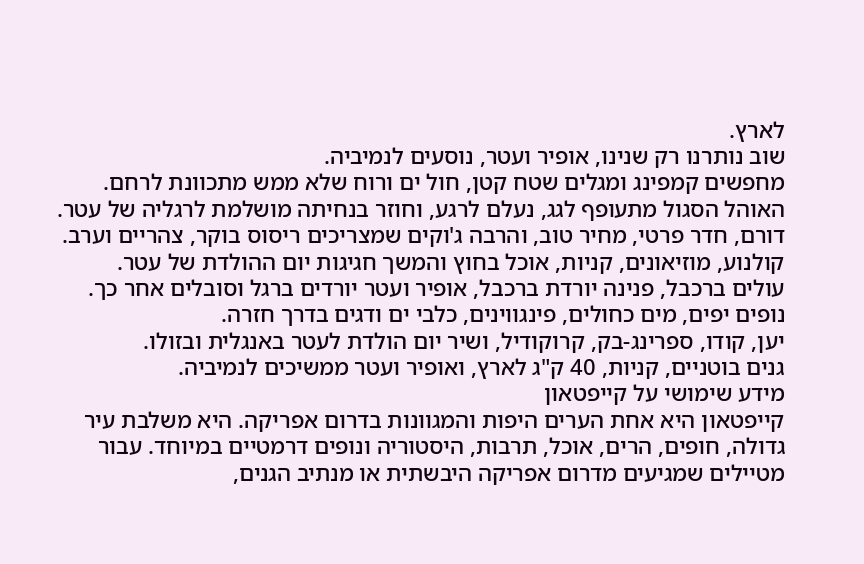לארץ.
שוב נותרנו רק שנינו, אופיר ועטר, נוסעים לנמיביה.
מחפשים קמפינג ומגלים שטח קטן, חול ים ורוח שלא ממש מתכוונת לרחם.
האוהל הסגול מתעופף לגג, נעלם לרגע, וחוזר בנחיתה מושלמת לרגליה של עטר.
דורם, חדר פרטי, מחיר טוב, והרבה ג'וקים שמצריכים ריסוס בוקר, צהריים וערב.
קולנוע, מוזיאונים, קניות, אוכל בחוץ והמשך חגיגות יום ההולדת של עטר.
עולים ברכבל, פנינה יורדת ברכבל, אופיר ועטר יורדים ברגל וסובלים אחר כך.
נופים יפים, מים כחולים, פינגווינים, כלבי ים ודגים בדרך חזרה.
יען, קודו, ספרינג-בק, קרוקודיל, ושיר יום הולדת לעטר באנגלית ובזולו.
גנים בוטניים, קניות, 40 ק"ג לארץ, ואופיר ועטר ממשיכים לנמיביה.
מידע שימושי על קייפטאון
קייפטאון היא אחת הערים היפות והמגוונות בדרום אפריקה. היא משלבת עיר גדולה, חופים, הרים, אוכל, תרבות, היסטוריה ונופים דרמטיים במיוחד. עבור מטיילים שמגיעים מדרום אפריקה היבשתית או מנתיב הגנים,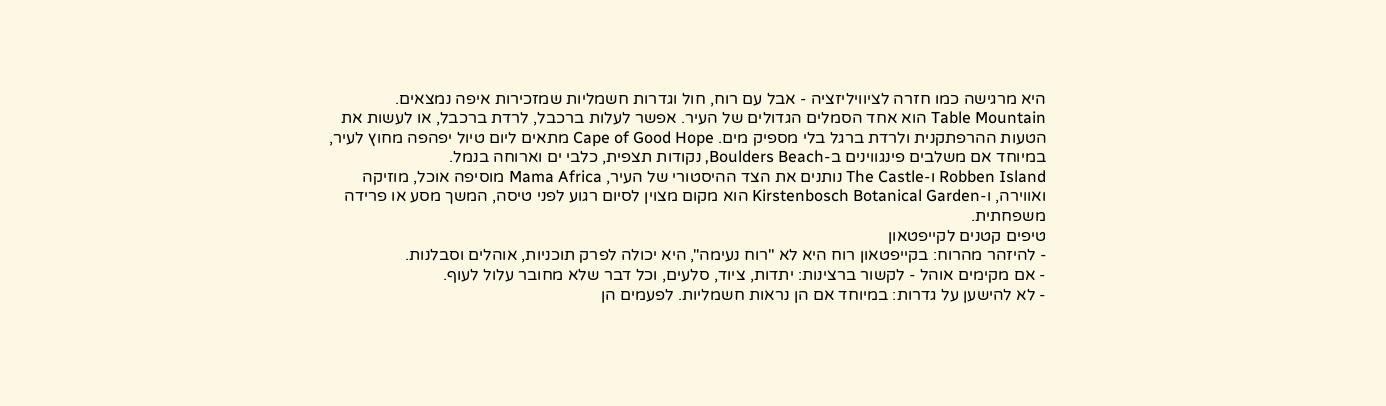היא מרגישה כמו חזרה לציוויליזציה - אבל עם רוח, חול וגדרות חשמליות שמזכירות איפה נמצאים.
Table Mountain הוא אחד הסמלים הגדולים של העיר. אפשר לעלות ברכבל, לרדת ברכבל, או לעשות את הטעות ההרפתקנית ולרדת ברגל בלי מספיק מים. Cape of Good Hope מתאים ליום טיול יפהפה מחוץ לעיר, במיוחד אם משלבים פינגווינים ב-Boulders Beach, נקודות תצפית, כלבי ים וארוחה בנמל.
Robben Island ו-The Castle נותנים את הצד ההיסטורי של העיר, Mama Africa מוסיפה אוכל, מוזיקה ואווירה, ו-Kirstenbosch Botanical Garden הוא מקום מצוין לסיום רגוע לפני טיסה, המשך מסע או פרידה משפחתית.
טיפים קטנים לקייפטאון
- להיזהר מהרוח: בקייפטאון רוח היא לא "רוח נעימה", היא יכולה לפרק תוכניות, אוהלים וסבלנות.
- אם מקימים אוהל - לקשור ברצינות: יתדות, ציוד, סלעים, וכל דבר שלא מחובר עלול לעוף.
- לא להישען על גדרות: במיוחד אם הן נראות חשמליות. לפעמים הן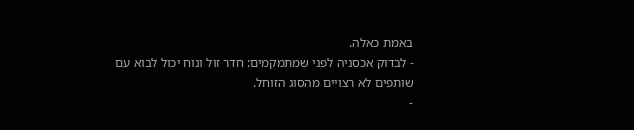באמת כאלה.
- לבדוק אכסניה לפני שמתמקמים: חדר זול ונוח יכול לבוא עם שותפים לא רצויים מהסוג הזוחל.
-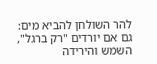להר השולחן להביא מים: גם אם יורדים "רק ברגל", השמש והירידה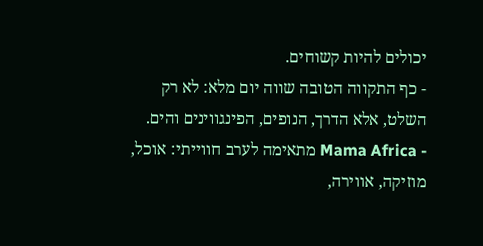יכולים להיות קשוחים.
- כף התקווה הטובה שווה יום מלא: לא רק השלט, אלא הדרך, הנופים, הפינגווינים והים.
- Mama Africa מתאימה לערב חווייתי: אוכל, מוזיקה, אווירה,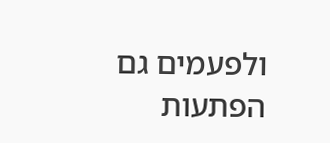ולפעמים גם הפתעות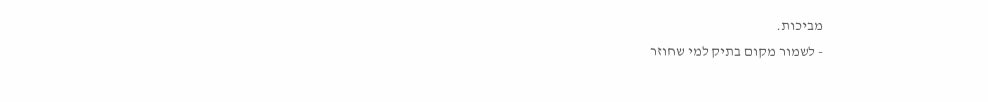מביכות.
- לשמור מקום בתיק למי שחוזר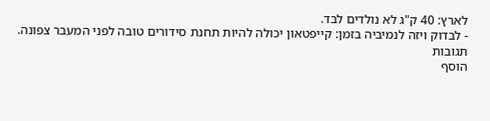לארץ: 40 ק"ג לא נולדים לבד.
- לבדוק ויזה לנמיביה בזמן: קייפטאון יכולה להיות תחנת סידורים טובה לפני המעבר צפונה.
תגובות
הוסף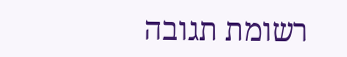רשומת תגובה